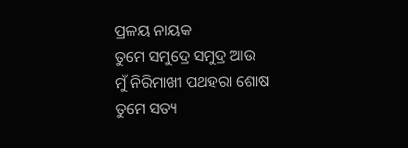ପ୍ରଳୟ ନାୟକ
ତୁମେ ସମୁଦ୍ରେ ସମୁଦ୍ର ଆଉ
ମୁଁ ନିରିମାଖୀ ପଥହରା ଶୋଷ
ତୁମେ ସତ୍ୟ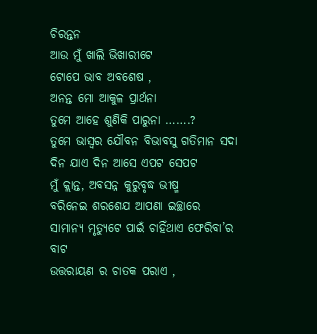ଚିରନ୍ତନ
ଆଉ ମୁଁ ଖାଲି ଭିଖାରୀଟେ
ଟୋପେ ଭାବ ଅବଶେଷ ,
ଅନନ୍ତ ମୋ ଆକୁଳ ପ୍ରାର୍ଥନା
ତୁମେ ଆହେ ଶୁଣିକି ପାରୁନା …….?
ତୁମେ ଭାସ୍ବର ଯୌବନ ବିଭାବସୁ ଗତିମାନ ସଦା
ଦିନ ଯାଏ ଦିନ ଆସେ ଏପଟ ସେପଟ
ମୁଁ କ୍ଲାନ୍ତ, ଅବସନ୍ନ କୁରୁବୃଦ୍ଧ ଭୀଷ୍ମ
ବରିନେଇ ଶରଶେଯ ଆପଣା ଇଚ୍ଛାରେ
ସାମାନ୍ୟ ମୃତ୍ୟୁଟେ ପାଇଁ ଚାହିଁଥାଏ ଫେରିବା’ର ବାଟ
ଉତ୍ତରାୟଣ ର ଚାତକ ପରାଏ ,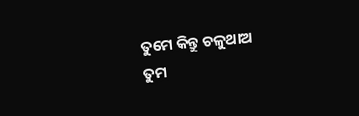ତୁମେ କିନ୍ତୁ ଚଳୁଥାଅ
ତୁମ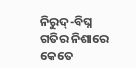ନିରୁଦ୍-ବିଘ୍ନ ଗତିର ନିଶାରେ
କେତେ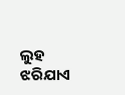ଲୁହ ଝରିଯାଏ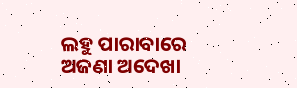ଲହୁ ପାରାବାରେ
ଅଜଣା ଅଦେଖା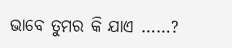ଭାବେ ତୁମର କି ଯାଏ ……?